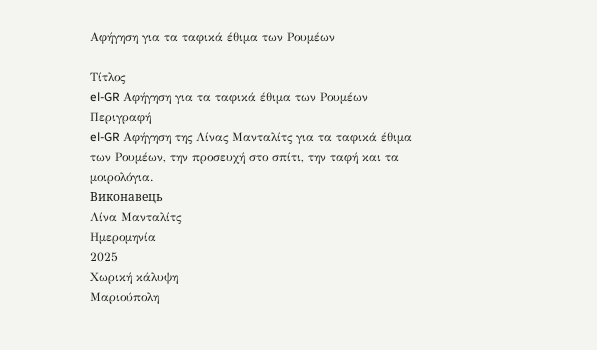Αφήγηση για τα ταφικά έθιμα των Ρουμέων

Τίτλος
el-GR Αφήγηση για τα ταφικά έθιμα των Ρουμέων
Περιγραφή
el-GR Αφήγηση της Λίνας Μανταλίτς για τα ταφικά έθιμα των Ρουμέων, την προσευχή στο σπίτι, την ταφή και τα μοιρολόγια.
Виконавець
Λίνα Μανταλίτς
Ημερομηνία
2025
Χωρική κάλυψη
Μαριούπολη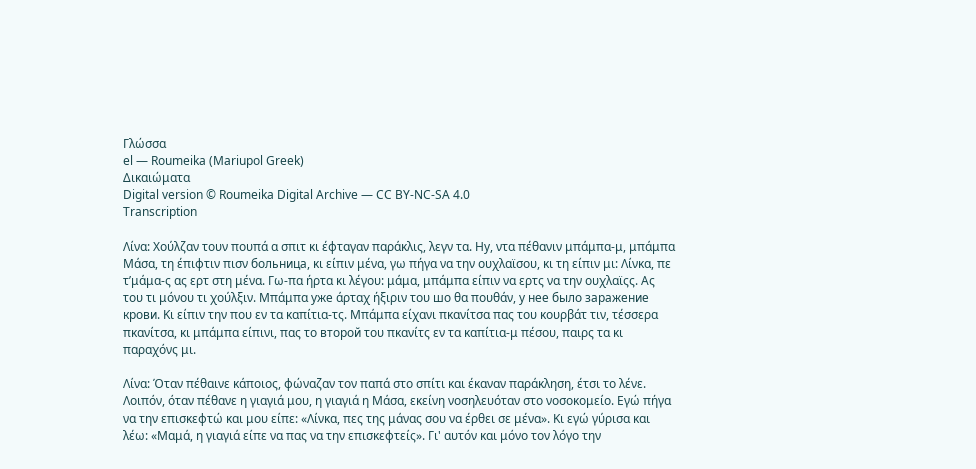Γλώσσα
el — Roumeika (Mariupol Greek)
Δικαιώματα
Digital version © Roumeika Digital Archive — CC BY-NC-SA 4.0
Transcription

Λίνα: Χούλζαν τουν πουπά α σπιτ κι έφταγαν παράκλις, λεγν τα. Ну, ντα πέθανιν μπάμπα-μ, μπάμπα Μάσα, τη έπιφτιν πισν больница, κι είπιν μένα, γω πήγα να την ουχλαϊσου, κι τη είπιν μι: Λίνκα, πε τ’μάμα-ς ας ερτ στη μένα. Γω-πα ήρτα κι λέγου: μάμα, μπάμπα είπιν να ερτς να την ουχλαϊςς. Ας του τι μόνου τι χούλξιν. Μπάμπα уже άρταχ ήξιριν του шо θα πουθάν, у нее было заражение крови. Κι είπιν την που εν τα καπίτια-τς. Μπάμπα είχανι πκανίτσα πας του κουρβάτ τιν, τέσσερα πκανίτσα, κι μπάμπα είπινι, πας το второй του πκανίτς εν τα καπίτια-μ πέσου, παιρς τα κι παραχόνς μι.

Λίνα: Όταν πέθαινε κάποιος, φώναζαν τον παπά στο σπίτι και έκαναν παράκληση, έτσι το λένε. Λοιπόν, όταν πέθανε η γιαγιά μου, η γιαγιά η Μάσα, εκείνη νοσηλευόταν στο νοσοκομείο. Εγώ πήγα να την επισκεφτώ και μου είπε: «Λίνκα, πες της μάνας σου να έρθει σε μένα». Κι εγώ γύρισα και λέω: «Μαμά, η γιαγιά είπε να πας να την επισκεφτείς». Γι' αυτόν και μόνο τον λόγο την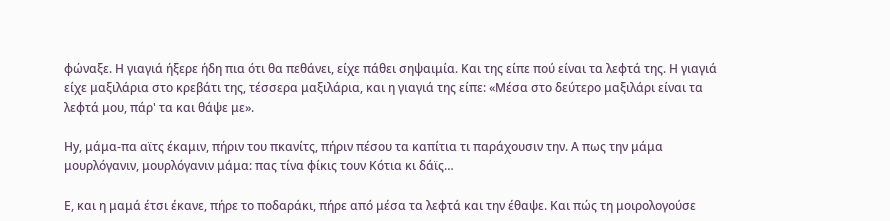φώναξε. Η γιαγιά ήξερε ήδη πια ότι θα πεθάνει, είχε πάθει σηψαιμία. Και της είπε πού είναι τα λεφτά της. Η γιαγιά είχε μαξιλάρια στο κρεβάτι της, τέσσερα μαξιλάρια, και η γιαγιά της είπε: «Μέσα στο δεύτερο μαξιλάρι είναι τα λεφτά μου, πάρ' τα και θάψε με».

Ну, μάμα-πα αϊτς έκαμιν, πήριν του πκανίτς, πήριν πέσου τα καπίτια τι παράχουσιν την. Α πως την μάμα μουρλόγανιν, μουρλόγανιν μάμα: πας τίνα φίκις τουν Kότια κι δάϊς…

Ε, και η μαμά έτσι έκανε, πήρε το ποδαράκι, πήρε από μέσα τα λεφτά και την έθαψε. Και πώς τη μοιρολογούσε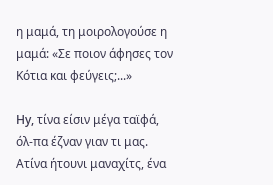η μαμά, τη μοιρολογούσε η μαμά: «Σε ποιον άφησες τον Κότια και φεύγεις;...»

Ну, τίνα είσιν μέγα ταϊφά, όλ-πα έζναν γιαν τι μας. Ατίνα ήτουνι μαναχίτς, ένα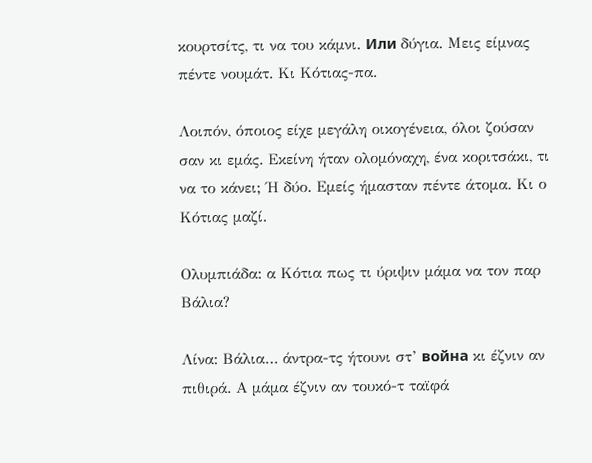κουρτσίτς, τι να του κάμνι. Или δύγια. Μεις είμνας πέντε νουμάτ. Κι Κότιας-πα.

Λοιπόν, όποιος είχε μεγάλη οικογένεια, όλοι ζούσαν σαν κι εμάς. Εκείνη ήταν ολομόναχη, ένα κοριτσάκι, τι να το κάνει; Ή δύο. Εμείς ήμασταν πέντε άτομα. Κι ο Κότιας μαζί.

Ολυμπιάδα: α Κότια πως τι ύριψιν μάμα να τον παρ Βάλια?

Λίνα: Βάλια… άντρα-τς ήτουνι στ’ война κι έζνιν αν πιθιρά. Α μάμα έζνιν αν τουκό-τ ταϊφά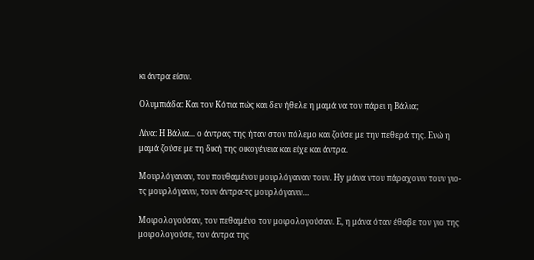κι άντρα είσιν.

Ολυμπιάδα: Και τον Κότια πώς και δεν ήθελε η μαμά να τον πάρει η Βάλια;

Λίνα: Η Βάλια... ο άντρας της ήταν στον πόλεμο και ζούσε με την πεθερά της. Ενώ η μαμά ζούσε με τη δική της οικογένεια και είχε και άντρα.

Μουρλόγαναν, του πουθαμένου μουρλόγαναν τουν. Ну μάνα ντου πάραχονιν τουν γιο-τς μουρλόγανιν, τουν άντρα-τς μουρλόγανιν…

Μοιρολογούσαν, τον πεθαμένο τον μοιρολογούσαν. Ε, η μάνα όταν έθαβε τον γιο της μοιρολογούσε, τον άντρα της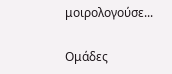μοιρολογούσε...

Ομάδες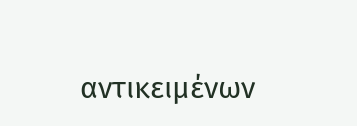αντικειμένων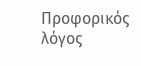Προφορικός λόγος